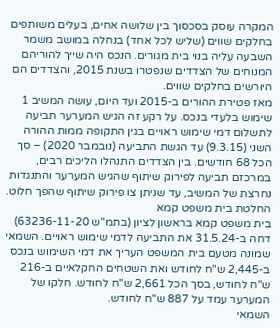המקרה עוסק בסכסוך בין שלושה אחים, בעלים משותפים בחלקים שווים (שליש לכל אחד) בנחלה במושב משמר השבעה עליה בנוי בית מגורים. הנכס היה שייך להוריהם המנוחים של הצדדים שנפטרו בשנת 2015, והצדדים הם היורשים בחלקים שווים.
מאז פטירת ההורים ב-2015 ועד היום, עושה המשיב 1 שימוש בלעדי בנכס. על רקע זה הגיש המערער תביעה לתשלום דמי שימוש ראויים בגין התקופה ממות ההורה השני (9.3.15) עד הגשת התביעה (נובמבר 2020) – סך הכל 68 חודשים. בין הצדדים התנהלו הליכים רבים, במרכזם תביעה לפירוק שיתוף שהגיש המערער והתנגדות נחרצת של המשיב, עד שניתן צו פירוק שיתוף שהפך חלוט.
החלטת בית משפט קמא
בית משפט קמא בראשון לציון (בתמ"ש 63236-11-20) דחה ב-31.5.24 את התביעה לדמי שימוש ראויים. השמאי שמונה מטעם בית המשפט העריך את דמי השימוש בנכס ב-2,445 ש"ח לחודש ואת השטחים החקלאיים ב-216 ש"ח לחודש, בסך הכל 2,661 ש"ח לחודש. חלקו של המערער עמד על 887 ש"ח לחודש.
השמאי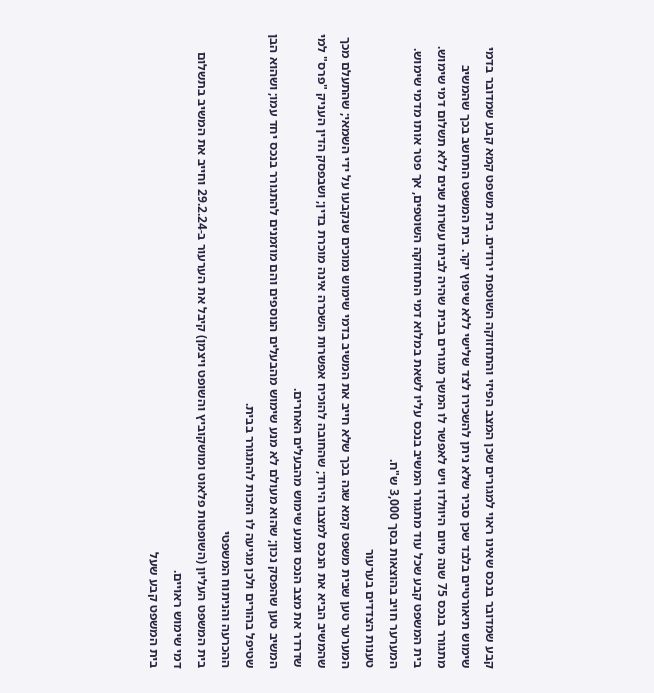קבע שמדובר בנכס שאינו ראוי למגורים שכן המצב הפיזי והתחזוקה השוטפת ירודים. בית משפט קמא קבע שמדובר בדמי שימוש תיאורטיים בלבד שכן סביר שלא ניתן להשכירו לצד שלישי ללא שיפוץ יקר. בית המשפט התחשב בכך שהמשיב מתגורר בנכס 75 שנה מיום היוולדו ויש לאפשר לו המשך מגורים בבית שהיה לביתו עשרות שנים ללא תשלום דמי שימוש.
בית המשפט קבע שכל עוד מתגורר המשיב בנכס עליו לשאת במלוא דמי התחזוקה השוטפים, אך פטר אותו מדמי שימוש. המערער חויב בהוצאות בסך 3,000 ש"ח.
טענות הצדדים בערעור
המערער טען שבית משפט קמא שגה בכך שלא חייב את המשיב בדמי שימוש נמוכים שנקבעו על ידי השמאי; שהתעלם מכך שהמשיב הביא את הנכס למצבו הירוד; שהחובה להוכיח אפשרות השכרה אינה מוכרת בדין; ושבפסק הדין העניק "פרס" למי שדרדר את מצב הנכס ומנע שימוש מהבעלים האחרים.
המשיב טען שהפסק נכון; שהוא מעולם לא מנע שימוש מהבעלים הנוספים והם מוזמנים להתגורר בנכס יחד עמו; ושהוא הבן שטיפל בהורים ולכן מגיעה לו הזכות להתגורר בבית.
ההכרעה והניתוח המשפטי
בית המשפט העליון (השופטות פלאוט ומושקוביץ והשופט ויצמן) קיבל את הערעור ב-29.2.24 וחייב את המשיב בתשלום דמי שימוש ראויים.
בית המשפט קבע שעל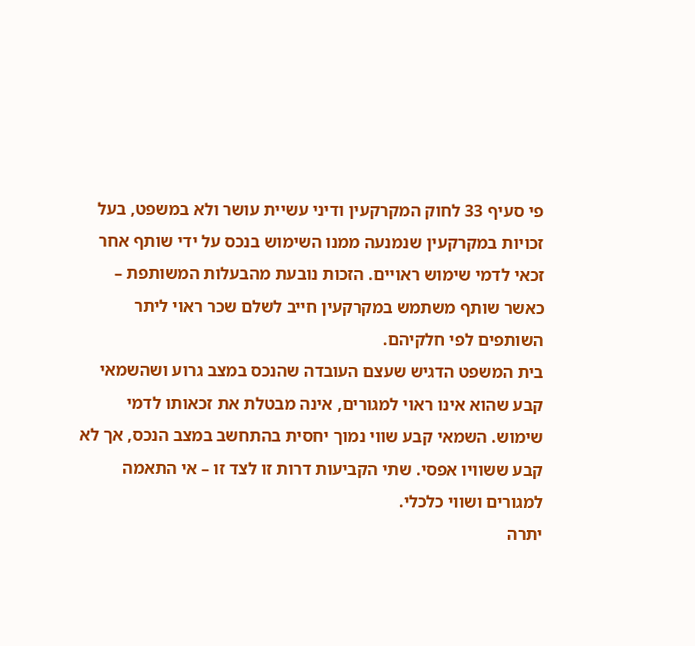פי סעיף 33 לחוק המקרקעין ודיני עשיית עושר ולא במשפט, בעל זכויות במקרקעין שנמנעה ממנו השימוש בנכס על ידי שותף אחר זכאי לדמי שימוש ראויים. הזכות נובעת מהבעלות המשותפת – כאשר שותף משתמש במקרקעין חייב לשלם שכר ראוי ליתר השותפים לפי חלקיהם.
בית המשפט הדגיש שעצם העובדה שהנכס במצב גרוע ושהשמאי קבע שהוא אינו ראוי למגורים, אינה מבטלת את זכאותו לדמי שימוש. השמאי קבע שווי נמוך יחסית בהתחשב במצב הנכס, אך לא קבע ששוויו אפסי. שתי הקביעות דרות זו לצד זו – אי התאמה למגורים ושווי כלכלי.
יתרה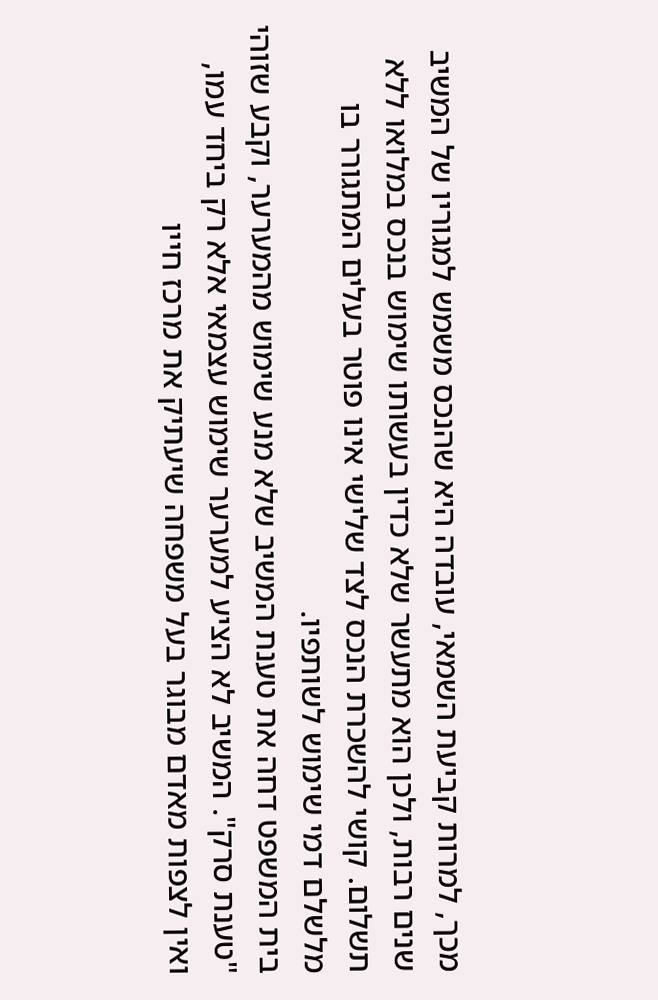מכך, למרות קביעת השמאי, עובדה היא שהנכס משמש למגוריו של המשיב שנים רבות, ולכן הוא מתעשר שלא כדין בעשותו שימוש בנכס במלואו ללא תשלום. קושי להשכרת הנכס לצד שלישי אינו פוטר בעלים המתגורר בו מלשלם דמי שימוש לשותפיו.
בית המשפט דחה את טענת המשיב שלא מנע שימוש מהמערער, וקבע שזוהי "טענת סרק". המשיב לא הציע למערער שימוש עצמאי אלא רק ביחד עמו, ואין לצפות מאדם מבוגר בעל משפחה שיעתיק את מרכז חייו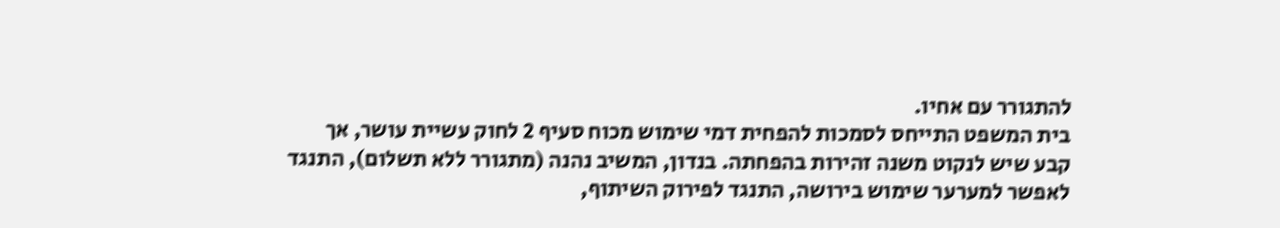להתגורר עם אחיו.
בית המשפט התייחס לסמכות להפחית דמי שימוש מכוח סעיף 2 לחוק עשיית עושר, אך קבע שיש לנקוט משנה זהירות בהפחתה. בנדון, המשיב נהנה (מתגורר ללא תשלום), התנגד לאפשר למערער שימוש בירושה, התנגד לפירוק השיתוף,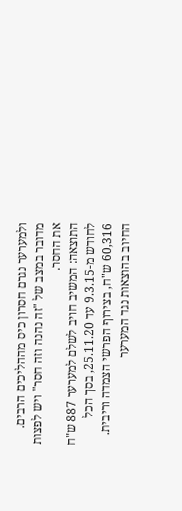ולמערער נגרם חסרון כיס מההליכים הרבים. מדובר במצב של "זה נהנה וזה חסר" ויש לפצות את החסר.
התוצאה: המשיב חויב לשלם למערער 887 ש"ח לחודש מ-9.3.15 עד 25.11.20, בסך הכל 60,316 ש"ח, בצירוף הפרשי הצמדה וריבית. החיוב בהוצאות נגד המערער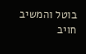בוטל והמשיב חויב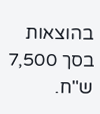בהוצאות בסך 7,500 ש"ח.